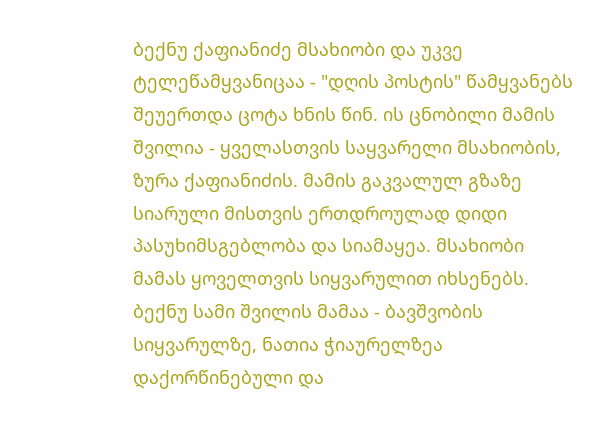ბექნუ ქაფიანიძე მსახიობი და უკვე ტელეწამყვანიცაა - "დღის პოსტის" წამყვანებს შეუერთდა ცოტა ხნის წინ. ის ცნობილი მამის შვილია - ყველასთვის საყვარელი მსახიობის, ზურა ქაფიანიძის. მამის გაკვალულ გზაზე სიარული მისთვის ერთდროულად დიდი პასუხიმსგებლობა და სიამაყეა. მსახიობი მამას ყოველთვის სიყვარულით იხსენებს. ბექნუ სამი შვილის მამაა - ბავშვობის სიყვარულზე, ნათია ჭიაურელზეა დაქორწინებული და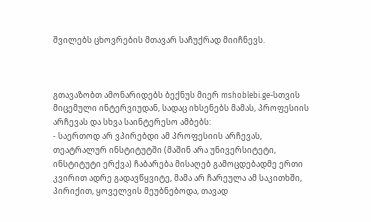შვილებს ცხოვრების მთავარ საჩუქრად მიიჩნევს.



გთავაზობთ ამონარიდებს ბექნუს მიერ mshoblebi.ge-სთვის მიცემული ინტერვიუდან, სადაც იხსენებს მამას, პროფესიის არჩევას და სხვა საინტერესო ამბებს:
- საერთოდ არ ვპირებდი ამ პროფესიის არჩევას, თეატრალურ ინსტიტუტში (მაშინ არა უნივერსიტეტი, ინსტიტუტი ერქვა) ჩაბარება მისაღებ გამოცდებადმე ერთი კვირით ადრე გადავწყვიტე, მამა არ ჩარეულა ამ საკითხში, პირიქით, ყოველვის მეუბნებოდა, თავად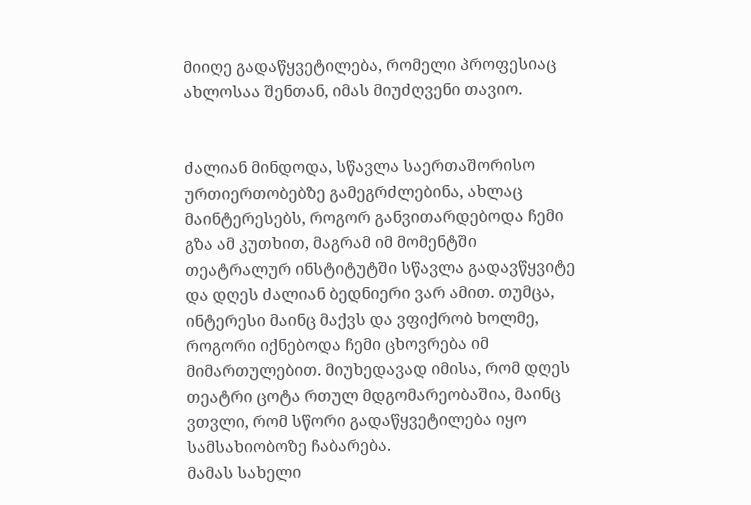მიიღე გადაწყვეტილება, რომელი პროფესიაც ახლოსაა შენთან, იმას მიუძღვენი თავიო.


ძალიან მინდოდა, სწავლა საერთაშორისო ურთიერთობებზე გამეგრძლებინა, ახლაც მაინტერესებს, როგორ განვითარდებოდა ჩემი გზა ამ კუთხით, მაგრამ იმ მომენტში თეატრალურ ინსტიტუტში სწავლა გადავწყვიტე და დღეს ძალიან ბედნიერი ვარ ამით. თუმცა, ინტერესი მაინც მაქვს და ვფიქრობ ხოლმე, როგორი იქნებოდა ჩემი ცხოვრება იმ მიმართულებით. მიუხედავად იმისა, რომ დღეს თეატრი ცოტა რთულ მდგომარეობაშია, მაინც ვთვლი, რომ სწორი გადაწყვეტილება იყო სამსახიობოზე ჩაბარება.
მამას სახელი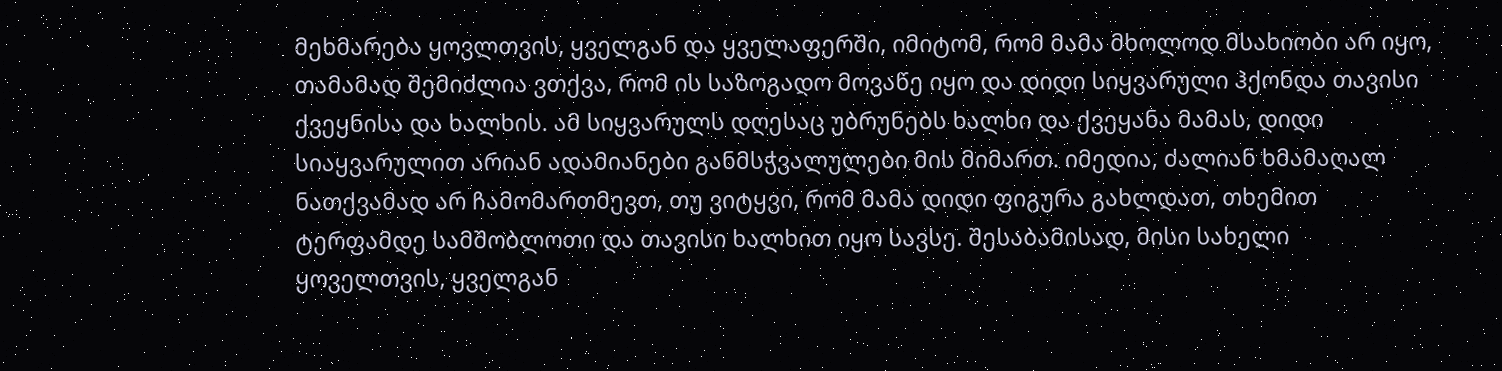მეხმარება ყოვლთვის, ყველგან და ყველაფერში, იმიტომ, რომ მამა მხოლოდ მსახიობი არ იყო, თამამად შემიძლია ვთქვა, რომ ის საზოგადო მოვაწე იყო და დიდი სიყვარული ჰქონდა თავისი ქვეყნისა და ხალხის. ამ სიყვარულს დღესაც უბრუნებს ხალხი და ქვეყანა მამას, დიდი სიაყვარულით არიან ადამიანები განმსჭვალულები მის მიმართ. იმედია, ძალიან ხმამაღალ ნათქვამად არ ჩამომართმევთ, თუ ვიტყვი, რომ მამა დიდი ფიგურა გახლდათ, თხემით ტერფამდე სამშობლოთი და თავისი ხალხით იყო სავსე. შესაბამისად, მისი სახელი ყოველთვის, ყველგან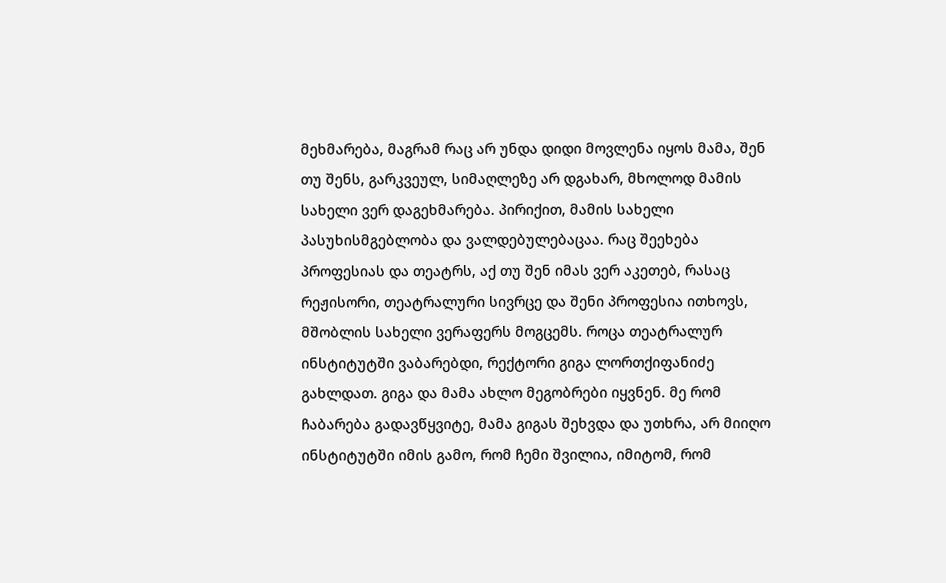მეხმარება, მაგრამ რაც არ უნდა დიდი მოვლენა იყოს მამა, შენ თუ შენს, გარკვეულ, სიმაღლეზე არ დგახარ, მხოლოდ მამის სახელი ვერ დაგეხმარება. პირიქით, მამის სახელი პასუხისმგებლობა და ვალდებულებაცაა. რაც შეეხება პროფესიას და თეატრს, აქ თუ შენ იმას ვერ აკეთებ, რასაც რეჟისორი, თეატრალური სივრცე და შენი პროფესია ითხოვს, მშობლის სახელი ვერაფერს მოგცემს. როცა თეატრალურ ინსტიტუტში ვაბარებდი, რექტორი გიგა ლორთქიფანიძე გახლდათ. გიგა და მამა ახლო მეგობრები იყვნენ. მე რომ ჩაბარება გადავწყვიტე, მამა გიგას შეხვდა და უთხრა, არ მიიღო ინსტიტუტში იმის გამო, რომ ჩემი შვილია, იმიტომ, რომ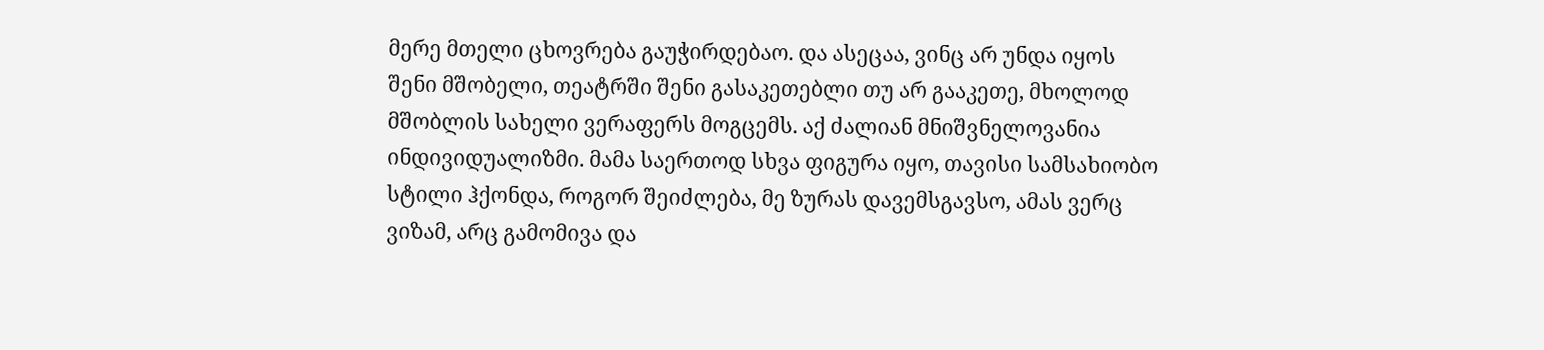მერე მთელი ცხოვრება გაუჭირდებაო. და ასეცაა, ვინც არ უნდა იყოს შენი მშობელი, თეატრში შენი გასაკეთებლი თუ არ გააკეთე, მხოლოდ მშობლის სახელი ვერაფერს მოგცემს. აქ ძალიან მნიშვნელოვანია ინდივიდუალიზმი. მამა საერთოდ სხვა ფიგურა იყო, თავისი სამსახიობო სტილი ჰქონდა, როგორ შეიძლება, მე ზურას დავემსგავსო, ამას ვერც ვიზამ, არც გამომივა და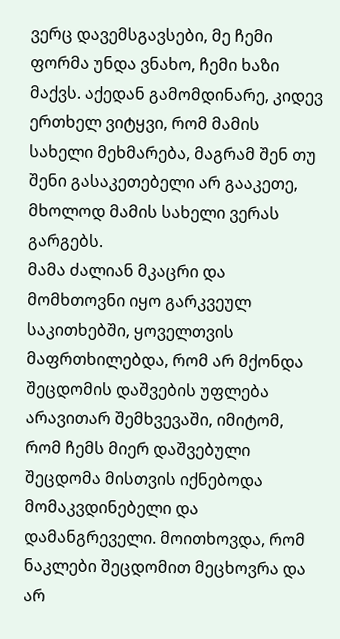ვერც დავემსგავსები, მე ჩემი ფორმა უნდა ვნახო, ჩემი ხაზი მაქვს. აქედან გამომდინარე, კიდევ ერთხელ ვიტყვი, რომ მამის სახელი მეხმარება, მაგრამ შენ თუ შენი გასაკეთებელი არ გააკეთე, მხოლოდ მამის სახელი ვერას გარგებს.
მამა ძალიან მკაცრი და მომხთოვნი იყო გარკვეულ საკითხებში, ყოველთვის მაფრთხილებდა, რომ არ მქონდა შეცდომის დაშვების უფლება არავითარ შემხვევაში, იმიტომ, რომ ჩემს მიერ დაშვებული შეცდომა მისთვის იქნებოდა მომაკვდინებელი და დამანგრეველი. მოითხოვდა, რომ ნაკლები შეცდომით მეცხოვრა და არ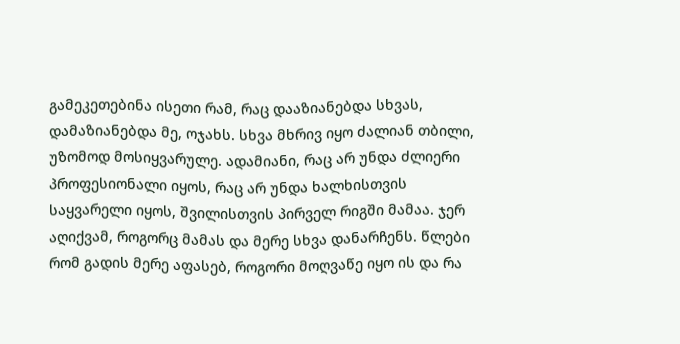გამეკეთებინა ისეთი რამ, რაც დააზიანებდა სხვას, დამაზიანებდა მე, ოჯახს. სხვა მხრივ იყო ძალიან თბილი, უზომოდ მოსიყვარულე. ადამიანი, რაც არ უნდა ძლიერი პროფესიონალი იყოს, რაც არ უნდა ხალხისთვის საყვარელი იყოს, შვილისთვის პირველ რიგში მამაა. ჯერ აღიქვამ, როგორც მამას და მერე სხვა დანარჩენს. წლები რომ გადის მერე აფასებ, როგორი მოღვაწე იყო ის და რა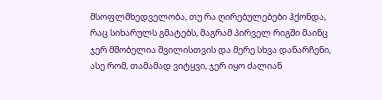მსოფლმხედველობა, თუ რა ღირებულებები ჰქონდა, რაც სიხარულს გმატებს, მაგრამ პირველ რიგში მაინც ჯერ მშობელია შვილისთვის და მერე სხვა დანარჩენი, ასე რომ, თამამად ვიტყვი, ჯერ იყო ძალიან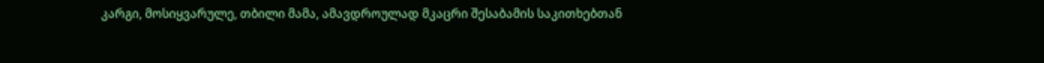კარგი, მოსიყვარულე, თბილი მამა, ამავდროულად მკაცრი შესაბამის საკითხებთან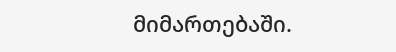მიმართებაში.